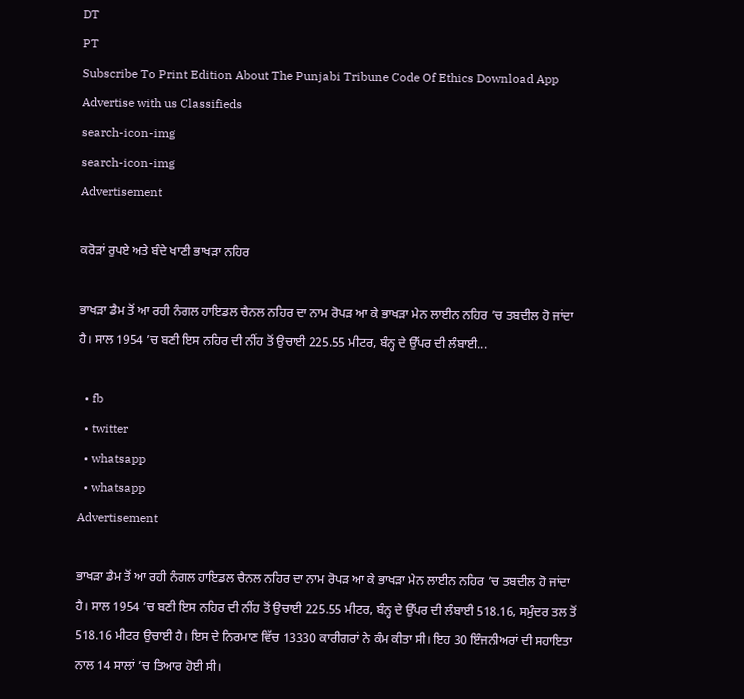DT
PT
Subscribe To Print Edition About The Punjabi Tribune Code Of Ethics Download App Advertise with us Classifieds
search-icon-img
search-icon-img
Advertisement

ਕਰੋੜਾਂ ਰੁਪਏ ਅਤੇ ਬੰਦੇ ਖਾਣੀ ਭਾਖੜਾ ਨਹਿਰ

ਭਾਖੜਾ ਡੈਮ ਤੋਂ ਆ ਰਹੀ ਨੰਗਲ ਹਾਇਡਲ ਚੈਨਲ ਨਹਿਰ ਦਾ ਨਾਮ ਰੋਪੜ ਆ ਕੇ ਭਾਖੜਾ ਮੇਨ ਲਾਈਨ ਨਹਿਰ ’ਚ ਤਬਦੀਲ ਹੋ ਜਾਂਦਾ ਹੈ। ਸਾਲ 1954 ’ਚ ਬਣੀ ਇਸ ਨਹਿਰ ਦੀ ਨੀਂਹ ਤੋਂ ਉਚਾਈ 225.55 ਮੀਟਰ, ਬੰਨ੍ਹ ਦੇ ਉੱਪਰ ਦੀ ਲੰਬਾਈ...

  • fb
  • twitter
  • whatsapp
  • whatsapp
Advertisement

ਭਾਖੜਾ ਡੈਮ ਤੋਂ ਆ ਰਹੀ ਨੰਗਲ ਹਾਇਡਲ ਚੈਨਲ ਨਹਿਰ ਦਾ ਨਾਮ ਰੋਪੜ ਆ ਕੇ ਭਾਖੜਾ ਮੇਨ ਲਾਈਨ ਨਹਿਰ ’ਚ ਤਬਦੀਲ ਹੋ ਜਾਂਦਾ ਹੈ। ਸਾਲ 1954 ’ਚ ਬਣੀ ਇਸ ਨਹਿਰ ਦੀ ਨੀਂਹ ਤੋਂ ਉਚਾਈ 225.55 ਮੀਟਰ, ਬੰਨ੍ਹ ਦੇ ਉੱਪਰ ਦੀ ਲੰਬਾਈ 518.16, ਸਮੁੰਦਰ ਤਲ ਤੋਂ 518.16 ਮੀਟਰ ਉਚਾਈ ਹੈ। ਇਸ ਦੇ ਨਿਰਮਾਣ ਵਿੱਚ 13330 ਕਾਰੀਗਰਾਂ ਨੇ ਕੰਮ ਕੀਤਾ ਸੀ। ਇਹ 30 ਇੰਜਨੀਅਰਾਂ ਦੀ ਸਹਾਇਤਾ ਨਾਲ 14 ਸਾਲਾਂ ’ਚ ਤਿਆਰ ਹੋਈ ਸੀ।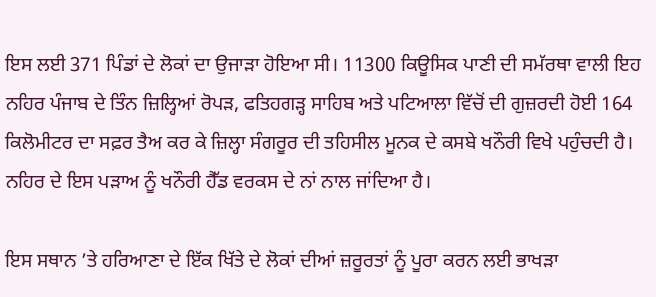ਇਸ ਲਈ 371 ਪਿੰਡਾਂ ਦੇ ਲੋਕਾਂ ਦਾ ਉਜਾੜਾ ਹੋਇਆ ਸੀ। 11300 ਕਿਊਸਿਕ ਪਾਣੀ ਦੀ ਸਮੱਰਥਾ ਵਾਲੀ ਇਹ ਨਹਿਰ ਪੰਜਾਬ ਦੇ ਤਿੰਨ ਜ਼ਿਲ੍ਹਿਆਂ ਰੋਪੜ, ਫਤਿਹਗੜ੍ਹ ਸਾਹਿਬ ਅਤੇ ਪਟਿਆਲਾ ਵਿੱਚੋਂ ਦੀ ਗੁਜ਼ਰਦੀ ਹੋਈ 164 ਕਿਲੋਮੀਟਰ ਦਾ ਸਫ਼ਰ ਤੈਅ ਕਰ ਕੇ ਜ਼ਿਲ੍ਹਾ ਸੰਗਰੂਰ ਦੀ ਤਹਿਸੀਲ ਮੂਨਕ ਦੇ ਕਸਬੇ ਖਨੌਰੀ ਵਿਖੇ ਪਹੁੰਚਦੀ ਹੈ। ਨਹਿਰ ਦੇ ਇਸ ਪੜਾਅ ਨੂੰ ਖਨੌਰੀ ਹੈੱਡ ਵਰਕਸ ਦੇ ਨਾਂ ਨਾਲ ਜਾਂਦਿਆ ਹੈ।

ਇਸ ਸਥਾਨ ’ਤੇ ਹਰਿਆਣਾ ਦੇ ਇੱਕ ਖਿੱਤੇ ਦੇ ਲੋਕਾਂ ਦੀਆਂ ਜ਼ਰੂਰਤਾਂ ਨੂੰ ਪੂਰਾ ਕਰਨ ਲਈ ਭਾਖੜਾ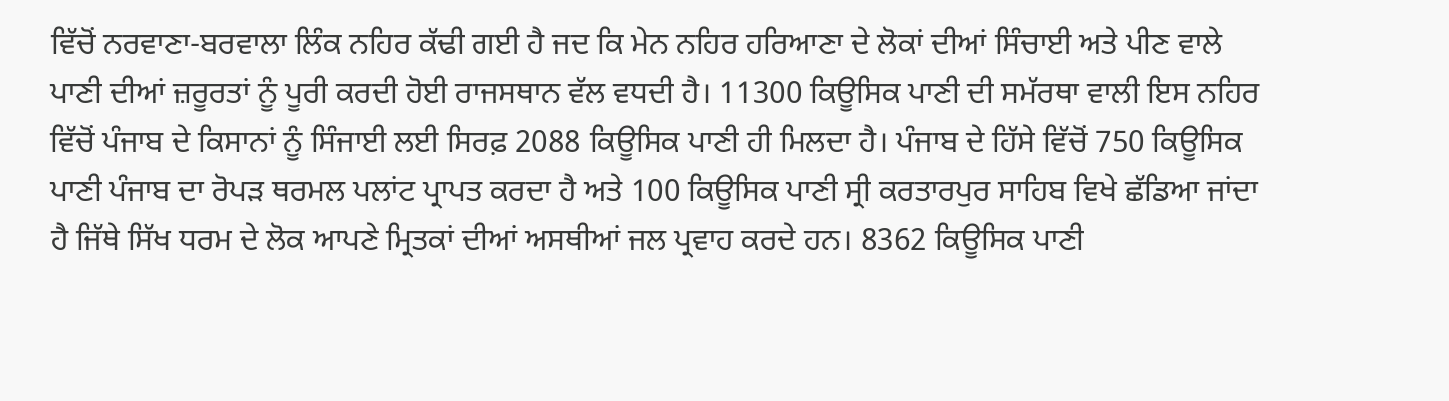ਵਿੱਚੋਂ ਨਰਵਾਣਾ-ਬਰਵਾਲਾ ਲਿੰਕ ਨਹਿਰ ਕੱਢੀ ਗਈ ਹੈ ਜਦ ਕਿ ਮੇਨ ਨਹਿਰ ਹਰਿਆਣਾ ਦੇ ਲੋਕਾਂ ਦੀਆਂ ਸਿੰਚਾਈ ਅਤੇ ਪੀਣ ਵਾਲੇ ਪਾਣੀ ਦੀਆਂ ਜ਼ਰੂਰਤਾਂ ਨੂੰ ਪੂਰੀ ਕਰਦੀ ਹੋਈ ਰਾਜਸਥਾਨ ਵੱਲ ਵਧਦੀ ਹੈ। 11300 ਕਿਊਸਿਕ ਪਾਣੀ ਦੀ ਸਮੱਰਥਾ ਵਾਲੀ ਇਸ ਨਹਿਰ ਵਿੱਚੋਂ ਪੰਜਾਬ ਦੇ ਕਿਸਾਨਾਂ ਨੂੰ ਸਿੰਜਾਈ ਲਈ ਸਿਰਫ਼ 2088 ਕਿਊਸਿਕ ਪਾਣੀ ਹੀ ਮਿਲਦਾ ਹੈ। ਪੰਜਾਬ ਦੇ ਹਿੱਸੇ ਵਿੱਚੋਂ 750 ਕਿਊਸਿਕ ਪਾਣੀ ਪੰਜਾਬ ਦਾ ਰੋਪੜ ਥਰਮਲ ਪਲਾਂਟ ਪ੍ਰਾਪਤ ਕਰਦਾ ਹੈ ਅਤੇ 100 ਕਿਊਸਿਕ ਪਾਣੀ ਸ੍ਰੀ ਕਰਤਾਰਪੁਰ ਸਾਹਿਬ ਵਿਖੇ ਛੱਡਿਆ ਜਾਂਦਾ ਹੈ ਜਿੱਥੇ ਸਿੱਖ ਧਰਮ ਦੇ ਲੋਕ ਆਪਣੇ ਮ੍ਰਿਤਕਾਂ ਦੀਆਂ ਅਸਥੀਆਂ ਜਲ ਪ੍ਰਵਾਹ ਕਰਦੇ ਹਨ। 8362 ਕਿਊਸਿਕ ਪਾਣੀ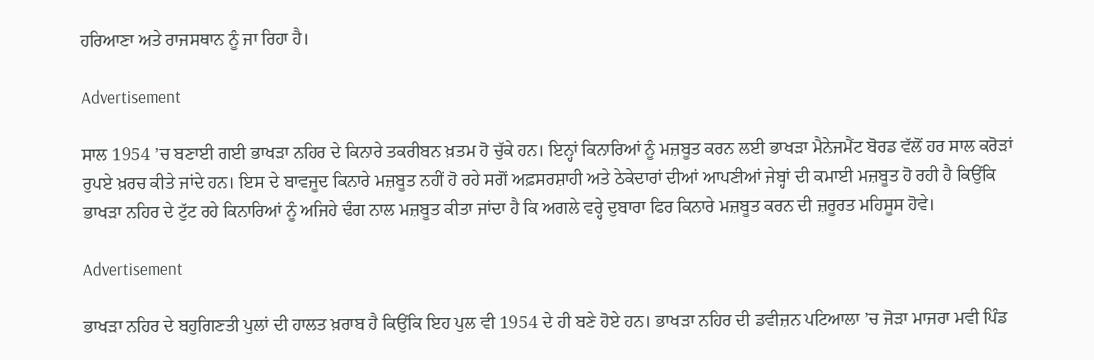ਹਰਿਆਣਾ ਅਤੇ ਰਾਜਸਥਾਨ ਨੂੰ ਜਾ ਰਿਹਾ ਹੈ।

Advertisement

ਸਾਲ 1954 ’ਚ ਬਣਾਈ ਗਈ ਭਾਖੜਾ ਨਹਿਰ ਦੇ ਕਿਨਾਰੇ ਤਕਰੀਬਨ ਖ਼ਤਮ ਹੋ ਚੁੱਕੇ ਹਨ। ਇਨ੍ਹਾਂ ਕਿਨਾਰਿਆਂ ਨੂੰ ਮਜ਼ਬੂਤ ਕਰਨ ਲਈ ਭਾਖੜਾ ਮੈਨੇਜਮੈਂਟ ਬੋਰਡ ਵੱਲੋਂ ਹਰ ਸਾਲ ਕਰੋੜਾਂ ਰੁਪਏ ਖ਼ਰਚ ਕੀਤੇ ਜਾਂਦੇ ਹਨ। ਇਸ ਦੇ ਬਾਵਜੂਦ ਕਿਨਾਰੇ ਮਜ਼ਬੂਤ ਨਹੀਂ ਹੋ ਰਹੇ ਸਗੋਂ ਅਫ਼ਸਰਸ਼ਾਹੀ ਅਤੇ ਠੇਕੇਦਾਰਾਂ ਦੀਆਂ ਆਪਣੀਆਂ ਜੇਬ੍ਹਾਂ ਦੀ ਕਮਾਈ ਮਜ਼ਬੂਤ ਹੋ ਰਹੀ ਹੈ ਕਿਉਂਕਿ ਭਾਖੜਾ ਨਹਿਰ ਦੇ ਟੁੱਟ ਰਹੇ ਕਿਨਾਰਿਆਂ ਨੂੰ ਅਜਿਹੇ ਢੰਗ ਨਾਲ ਮਜ਼ਬੂਤ ਕੀਤਾ ਜਾਂਦਾ ਹੈ ਕਿ ਅਗਲੇ ਵਰ੍ਹੇ ਦੁਬਾਰਾ ਫਿਰ ਕਿਨਾਰੇ ਮਜ਼ਬੂਤ ਕਰਨ ਦੀ ਜ਼ਰੂਰਤ ਮਹਿਸੂਸ ਹੋਵੇ।

Advertisement

ਭਾਖੜਾ ਨਹਿਰ ਦੇ ਬਹੁਗਿਣਤੀ ਪੁਲਾਂ ਦੀ ਹਾਲਤ ਖ਼ਰਾਬ ਹੈ ਕਿਉਂਕਿ ਇਹ ਪੁਲ ਵੀ 1954 ਦੇ ਹੀ ਬਣੇ ਹੋਏ ਹਨ। ਭਾਖੜਾ ਨਹਿਰ ਦੀ ਡਵੀਜ਼ਨ ਪਟਿਆਲਾ ’ਚ ਜੋੜਾ ਮਾਜਰਾ ਮਵੀ ਪਿੰਡ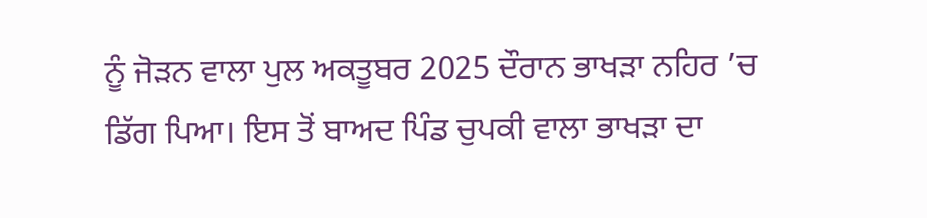ਨੂੰ ਜੋੜਨ ਵਾਲਾ ਪੁਲ ਅਕਤੂਬਰ 2025 ਦੌਰਾਨ ਭਾਖੜਾ ਨਹਿਰ ’ਚ ਡਿੱਗ ਪਿਆ। ਇਸ ਤੋਂ ਬਾਅਦ ਪਿੰਡ ਚੁਪਕੀ ਵਾਲਾ ਭਾਖੜਾ ਦਾ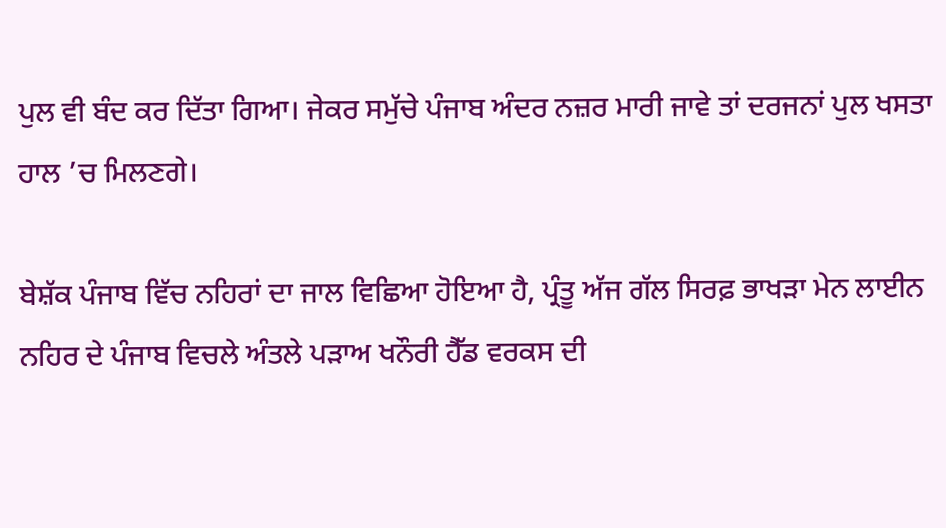ਪੁਲ ਵੀ ਬੰਦ ਕਰ ਦਿੱਤਾ ਗਿਆ। ਜੇਕਰ ਸਮੁੱਚੇ ਪੰਜਾਬ ਅੰਦਰ ਨਜ਼ਰ ਮਾਰੀ ਜਾਵੇ ਤਾਂ ਦਰਜਨਾਂ ਪੁਲ ਖਸਤਾ ਹਾਲ ’ਚ ਮਿਲਣਗੇ।

ਬੇਸ਼ੱਕ ਪੰਜਾਬ ਵਿੱਚ ਨਹਿਰਾਂ ਦਾ ਜਾਲ ਵਿਛਿਆ ਹੋਇਆ ਹੈ, ਪ੍ਰੰਤੂ ਅੱਜ ਗੱਲ ਸਿਰਫ਼ ਭਾਖੜਾ ਮੇਨ ਲਾਈਨ ਨਹਿਰ ਦੇ ਪੰਜਾਬ ਵਿਚਲੇ ਅੰਤਲੇ ਪੜਾਅ ਖਨੌਰੀ ਹੈੱਡ ਵਰਕਸ ਦੀ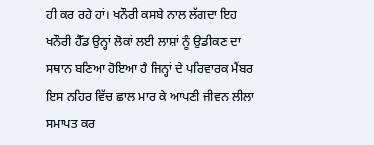ਹੀ ਕਰ ਰਹੇ ਹਾਂ। ਖਨੌਰੀ ਕਸਬੇ ਨਾਲ ਲੱਗਦਾ ਇਹ ਖਨੌਰੀ ਹੈੱਡ ਉਨ੍ਹਾਂ ਲੋਕਾਂ ਲਈ ਲਾਸ਼ਾਂ ਨੂੰ ਉਡੀਕਣ ਦਾ ਸਥਾਨ ਬਣਿਆ ਹੋਇਆ ਹੈ ਜਿਨ੍ਹਾਂ ਦੇ ਪਰਿਵਾਰਕ ਮੈਂਬਰ ਇਸ ਨਹਿਰ ਵਿੱਚ ਛਾਲ ਮਾਰ ਕੇ ਆਪਣੀ ਜੀਵਨ ਲੀਲਾ ਸਮਾਪਤ ਕਰ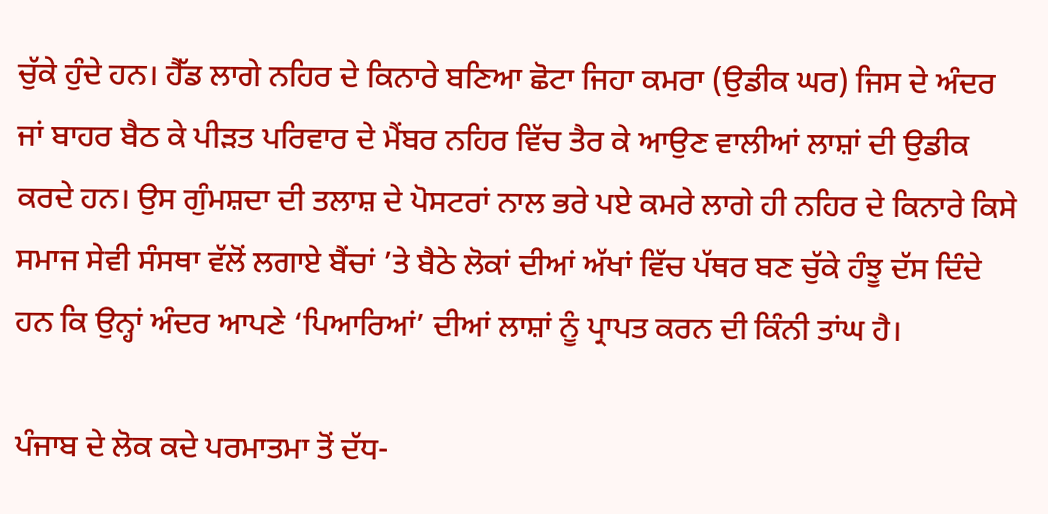ਚੁੱਕੇ ਹੁੰਦੇ ਹਨ। ਹੈੱਡ ਲਾਗੇ ਨਹਿਰ ਦੇ ਕਿਨਾਰੇ ਬਣਿਆ ਛੋਟਾ ਜਿਹਾ ਕਮਰਾ (ਉਡੀਕ ਘਰ) ਜਿਸ ਦੇ ਅੰਦਰ ਜਾਂ ਬਾਹਰ ਬੈਠ ਕੇ ਪੀੜਤ ਪਰਿਵਾਰ ਦੇ ਮੈਂਬਰ ਨਹਿਰ ਵਿੱਚ ਤੈਰ ਕੇ ਆਉਣ ਵਾਲੀਆਂ ਲਾਸ਼ਾਂ ਦੀ ਉਡੀਕ ਕਰਦੇ ਹਨ। ਉਸ ਗੁੰਮਸ਼ਦਾ ਦੀ ਤਲਾਸ਼ ਦੇ ਪੋਸਟਰਾਂ ਨਾਲ ਭਰੇ ਪਏ ਕਮਰੇ ਲਾਗੇ ਹੀ ਨਹਿਰ ਦੇ ਕਿਨਾਰੇ ਕਿਸੇ ਸਮਾਜ ਸੇਵੀ ਸੰਸਥਾ ਵੱਲੋਂ ਲਗਾਏ ਬੈਂਚਾਂ ’ਤੇ ਬੈਠੇ ਲੋਕਾਂ ਦੀਆਂ ਅੱਖਾਂ ਵਿੱਚ ਪੱਥਰ ਬਣ ਚੁੱਕੇ ਹੰਝੂ ਦੱਸ ਦਿੰਦੇ ਹਨ ਕਿ ਉਨ੍ਹਾਂ ਅੰਦਰ ਆਪਣੇ ‘ਪਿਆਰਿਆਂ’ ਦੀਆਂ ਲਾਸ਼ਾਂ ਨੂੰ ਪ੍ਰਾਪਤ ਕਰਨ ਦੀ ਕਿੰਨੀ ਤਾਂਘ ਹੈ।

ਪੰਜਾਬ ਦੇ ਲੋਕ ਕਦੇ ਪਰਮਾਤਮਾ ਤੋਂ ਦੱਧ-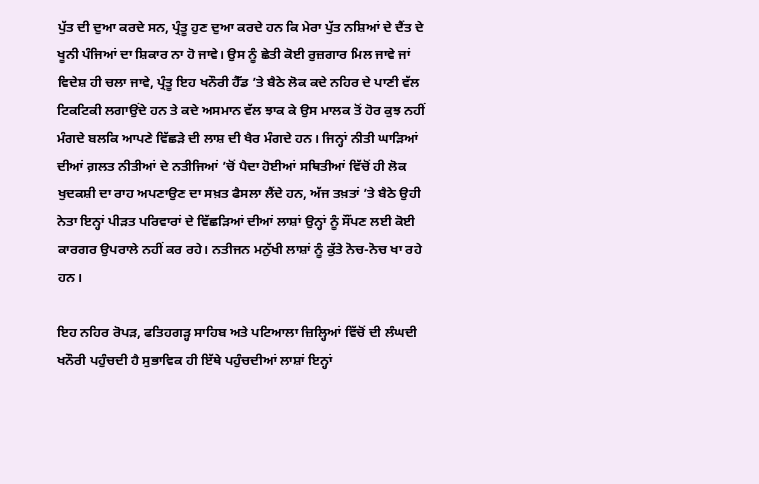ਪੁੱਤ ਦੀ ਦੁਆ ਕਰਦੇ ਸਨ, ਪ੍ਰੰਤੂ ਹੁਣ ਦੁਆ ਕਰਦੇ ਹਨ ਕਿ ਮੇਰਾ ਪੁੱਤ ਨਸ਼ਿਆਂ ਦੇ ਦੈਂਤ ਦੇ ਖੂਨੀ ਪੰਜਿਆਂ ਦਾ ਸ਼ਿਕਾਰ ਨਾ ਹੋ ਜਾਵੇ। ਉਸ ਨੂੰ ਛੇਤੀ ਕੋਈ ਰੁਜ਼ਗਾਰ ਮਿਲ ਜਾਵੇ ਜਾਂ ਵਿਦੇਸ਼ ਹੀ ਚਲਾ ਜਾਵੇ, ਪ੍ਰੰਤੂ ਇਹ ਖਨੌਰੀ ਹੈੱਡ ’ਤੇ ਬੈਠੇ ਲੋਕ ਕਦੇ ਨਹਿਰ ਦੇ ਪਾਣੀ ਵੱਲ ਟਿਕਟਿਕੀ ਲਗਾਉਂਦੇ ਹਨ ਤੇ ਕਦੇ ਅਸਮਾਨ ਵੱਲ ਝਾਕ ਕੇ ਉਸ ਮਾਲਕ ਤੋਂ ਹੋਰ ਕੁਝ ਨਹੀਂ ਮੰਗਦੇ ਬਲਕਿ ਆਪਣੇ ਵਿੱਛੜੇ ਦੀ ਲਾਸ਼ ਦੀ ਖੈਰ ਮੰਗਦੇ ਹਨ। ਜਿਨ੍ਹਾਂ ਨੀਤੀ ਘਾੜਿਆਂ ਦੀਆਂ ਗ਼ਲਤ ਨੀਤੀਆਂ ਦੇ ਨਤੀਜਿਆਂ ’ਚੋਂ ਪੈਦਾ ਹੋਈਆਂ ਸਥਿਤੀਆਂ ਵਿੱਚੋਂ ਹੀ ਲੋਕ ਖੁਦਕਸ਼ੀ ਦਾ ਰਾਹ ਅਪਣਾਉਣ ਦਾ ਸਖ਼ਤ ਫੈਸਲਾ ਲੈਂਦੇ ਹਨ, ਅੱਜ ਤਖ਼ਤਾਂ ’ਤੇ ਬੈਠੇ ਉਹੀ ਨੇਤਾ ਇਨ੍ਹਾਂ ਪੀੜਤ ਪਰਿਵਾਰਾਂ ਦੇ ਵਿੱਛੜਿਆਂ ਦੀਆਂ ਲਾਸ਼ਾਂ ਉਨ੍ਹਾਂ ਨੂੰ ਸੌਂਪਣ ਲਈ ਕੋਈ ਕਾਰਗਰ ਉਪਰਾਲੇ ਨਹੀਂ ਕਰ ਰਹੇ। ਨਤੀਜਨ ਮਨੁੱਖੀ ਲਾਸ਼ਾਂ ਨੂੰ ਕੁੱਤੇ ਨੋਚ-ਨੋਚ ਖਾ ਰਹੇ ਹਨ।

ਇਹ ਨਹਿਰ ਰੋਪੜ, ਫਤਿਹਗੜ੍ਹ ਸਾਹਿਬ ਅਤੇ ਪਟਿਆਲਾ ਜ਼ਿਲ੍ਹਿਆਂ ਵਿੱਚੋਂ ਦੀ ਲੰਘਦੀ ਖਨੌਰੀ ਪਹੁੰਚਦੀ ਹੈ ਸੁਭਾਵਿਕ ਹੀ ਇੱਥੇ ਪਹੁੰਚਦੀਆਂ ਲਾਸ਼ਾਂ ਇਨ੍ਹਾਂ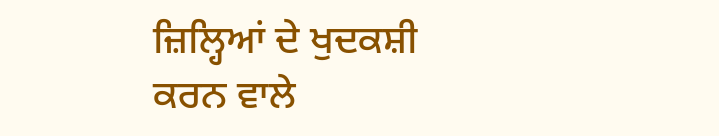ਜ਼ਿਲ੍ਹਿਆਂ ਦੇ ਖੁਦਕਸ਼ੀ ਕਰਨ ਵਾਲੇ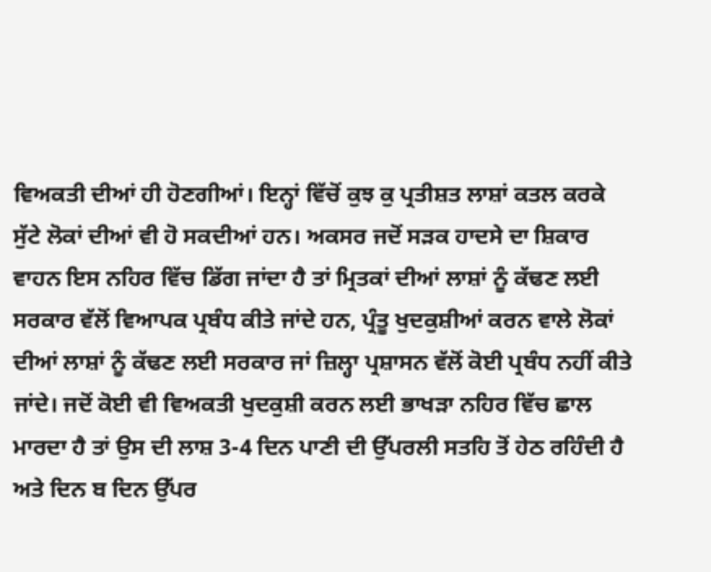ਵਿਅਕਤੀ ਦੀਆਂ ਹੀ ਹੋਣਗੀਆਂ। ਇਨ੍ਹਾਂ ਵਿੱਚੋਂ ਕੁਝ ਕੁ ਪ੍ਰਤੀਸ਼ਤ ਲਾਸ਼ਾਂ ਕਤਲ ਕਰਕੇ ਸੁੱਟੇ ਲੋਕਾਂ ਦੀਆਂ ਵੀ ਹੋ ਸਕਦੀਆਂ ਹਨ। ਅਕਸਰ ਜਦੋਂ ਸੜਕ ਹਾਦਸੇ ਦਾ ਸ਼ਿਕਾਰ ਵਾਹਨ ਇਸ ਨਹਿਰ ਵਿੱਚ ਡਿੱਗ ਜਾਂਦਾ ਹੈ ਤਾਂ ਮ੍ਰਿਤਕਾਂ ਦੀਆਂ ਲਾਸ਼ਾਂ ਨੂੰ ਕੱਢਣ ਲਈ ਸਰਕਾਰ ਵੱਲੋਂ ਵਿਆਪਕ ਪ੍ਰਬੰਧ ਕੀਤੇ ਜਾਂਦੇ ਹਨ, ਪ੍ਰੰਤੂ ਖੁਦਕੁਸ਼ੀਆਂ ਕਰਨ ਵਾਲੇ ਲੋਕਾਂ ਦੀਆਂ ਲਾਸ਼ਾਂ ਨੂੰ ਕੱਢਣ ਲਈ ਸਰਕਾਰ ਜਾਂ ਜ਼ਿਲ੍ਹਾ ਪ੍ਰਸ਼ਾਸਨ ਵੱਲੋਂ ਕੋਈ ਪ੍ਰਬੰਧ ਨਹੀਂ ਕੀਤੇ ਜਾਂਦੇ। ਜਦੋਂ ਕੋਈ ਵੀ ਵਿਅਕਤੀ ਖੁਦਕੁਸ਼ੀ ਕਰਨ ਲਈ ਭਾਖੜਾ ਨਹਿਰ ਵਿੱਚ ਛਾਲ ਮਾਰਦਾ ਹੈ ਤਾਂ ਉਸ ਦੀ ਲਾਸ਼ 3-4 ਦਿਨ ਪਾਣੀ ਦੀ ਉੱਪਰਲੀ ਸਤਹਿ ਤੋਂ ਹੇਠ ਰਹਿੰਦੀ ਹੈ ਅਤੇ ਦਿਨ ਬ ਦਿਨ ਉੱਪਰ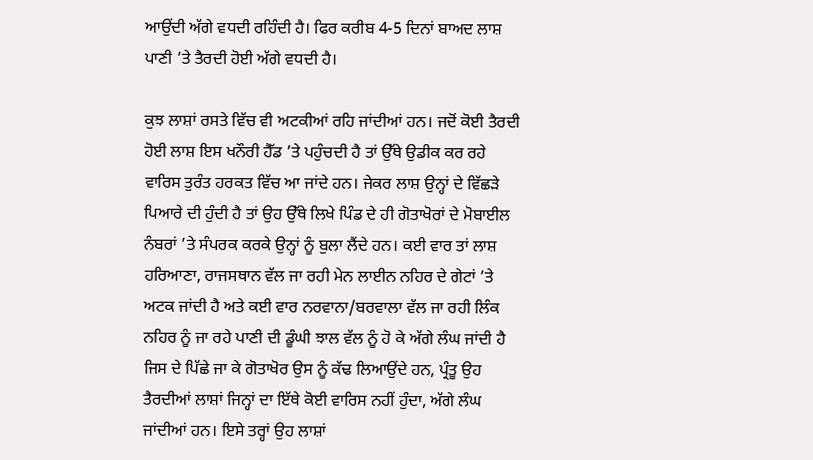ਆਉਂਦੀ ਅੱਗੇ ਵਧਦੀ ਰਹਿੰਦੀ ਹੈ। ਫਿਰ ਕਰੀਬ 4-5 ਦਿਨਾਂ ਬਾਅਦ ਲਾਸ਼ ਪਾਣੀ ’ਤੇ ਤੈਰਦੀ ਹੋਈ ਅੱਗੇ ਵਧਦੀ ਹੈ।

ਕੁਝ ਲਾਸ਼ਾਂ ਰਸਤੇ ਵਿੱਚ ਵੀ ਅਟਕੀਆਂ ਰਹਿ ਜਾਂਦੀਆਂ ਹਨ। ਜਦੋਂ ਕੋਈ ਤੈਰਦੀ ਹੋਈ ਲਾਸ਼ ਇਸ ਖਨੌਰੀ ਹੈੱਡ ’ਤੇ ਪਹੁੰਚਦੀ ਹੈ ਤਾਂ ਉੱਥੇ ਉਡੀਕ ਕਰ ਰਹੇ ਵਾਰਿਸ ਤੁਰੰਤ ਹਰਕਤ ਵਿੱਚ ਆ ਜਾਂਦੇ ਹਨ। ਜੇਕਰ ਲਾਸ਼ ਉਨ੍ਹਾਂ ਦੇ ਵਿੱਛੜੇ ਪਿਆਰੇ ਦੀ ਹੁੰਦੀ ਹੈ ਤਾਂ ਉਹ ਉੱਥੇ ਲਿਖੇ ਪਿੰਡ ਦੇ ਹੀ ਗੋਤਾਖੋਰਾਂ ਦੇ ਮੋਬਾਈਲ ਨੰਬਰਾਂ ’ਤੇ ਸੰਪਰਕ ਕਰਕੇ ਉਨ੍ਹਾਂ ਨੂੰ ਬੁਲਾ ਲੈਂਦੇ ਹਨ। ਕਈ ਵਾਰ ਤਾਂ ਲਾਸ਼ ਹਰਿਆਣਾ, ਰਾਜਸਥਾਨ ਵੱਲ ਜਾ ਰਹੀ ਮੇਨ ਲਾਈਨ ਨਹਿਰ ਦੇ ਗੇਟਾਂ ’ਤੇ ਅਟਕ ਜਾਂਦੀ ਹੈ ਅਤੇ ਕਈ ਵਾਰ ਨਰਵਾਨਾ/ਬਰਵਾਲਾ ਵੱਲ ਜਾ ਰਹੀ ਲਿੰਕ ਨਹਿਰ ਨੂੰ ਜਾ ਰਹੇ ਪਾਣੀ ਦੀ ਡੂੰਘੀ ਝਾਲ ਵੱਲ ਨੂੰ ਹੋ ਕੇ ਅੱਗੇ ਲੰਘ ਜਾਂਦੀ ਹੈ ਜਿਸ ਦੇ ਪਿੱਛੇ ਜਾ ਕੇ ਗੋਤਾਖੋਰ ਉਸ ਨੂੰ ਕੱਢ ਲਿਆਉਂਦੇ ਹਨ, ਪ੍ਰੰਤੂ ਉਹ ਤੈਰਦੀਆਂ ਲਾਸ਼ਾਂ ਜਿਨ੍ਹਾਂ ਦਾ ਇੱਥੇ ਕੋਈ ਵਾਰਿਸ ਨਹੀਂ ਹੁੰਦਾ, ਅੱਗੇ ਲੰਘ ਜਾਂਦੀਆਂ ਹਨ। ਇਸੇ ਤਰ੍ਹਾਂ ਉਹ ਲਾਸ਼ਾਂ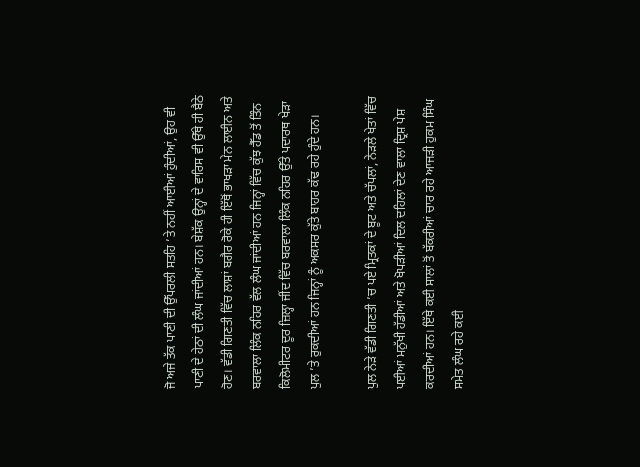ਜੋ ਅਜੇ ਤੱਕ ਪਾਣੀ ਦੀ ਉੱਪਰਲੀ ਸਤਹਿ ’ਤੇ ਨਹੀਂ ਆਈਆਂ ਹੁੰਦੀਆਂ, ਉਹ ਵੀ ਪਾਣੀ ਦੇ ਹੇਠਾਂ ਦੀ ਲੰਘ ਜਾਂਦੀਆਂ ਹਨ। ਬੇਸ਼ੱਕ ਉਨ੍ਹਾਂ ਦੇ ਵਾਰਿਸ ਵੀ ਉੱਥੇ ਹੀ ਬੈਠੇ ਹੋਣ। ਵੱਡੀ ਗਿਣਤੀ ਵਿੱਚ ਲਾਸ਼ਾਂ ਬਗੈਰ ਰੋਕੇ ਹੀ ਇੱਥੋਂ ਭਾਖੜਾ ਮੇਨ ਲਾਈਨ ਅਤੇ ਬਰਵਾਲਾ ਲਿੰਕ ਨਹਿਰ ਵੱਲ ਲੰਘ ਜਾਂਦੀਆਂ ਹਨ ਜਿਨ੍ਹਾਂ ਵਿੱਚ ਕੁੱਝ ਹੈੱਡ ਤੋਂ ਤਿੰਨ ਕਿਲੋਮੀਟਰ ਦੂਰ ਜ਼ਿਲ੍ਹਾ ਜੀਂਦ ਵਿੱਚ ਬਰਵਾਲਾ ਲਿੰਕ ਨਹਿਰ ਉੱਤੇ ਪਦਾਰਥ ਖੇੜਾ ਪੁਲ ’ਤੇ ਰੁਕਦੀਆਂ ਹਨ ਜਿਨ੍ਹਾਂ ਨੂੰ ਅਕਸਰ ਕੁੱਤੇ ਬਾਹਰ ਕੱਢ ਰਹੇ ਹੁੰਦੇ ਹਨ।

ਪੁਲ ਨੇੜੇ ਵੱਡੀ ਗਿਣਤੀ ’ਚ ਪਏ ਮ੍ਰਿਤਕਾਂ ਦੇ ਬੂਟ ਅਤੇ ਚੱਪਲਾਂ, ਨੇੜਲੇ ਖੇਤਾਂ ਵਿੱਚ ਪਈਆਂ ਮਨੁੱਖੀ ਹੱਡੀਆਂ ਅਤੇ ਖੋਪੜੀਆਂ ਦਿਲ ਦਹਿਲਾਂ ਦੇਣ ਵਾਲਾ ਦ੍ਰਿਸ਼ ਪੇਸ਼ ਕਰਦੀਆਂ ਹਨ। ਇੱਥੇ ਕਈ ਸਾਲਾਂ ਤੋਂ ਬੱਕਰੀਆਂ ਚਾਰ ਰਹੇ ਆਜੜੀ ਹੁਕਮ ਸਿੰਘ ਸਮੇਤ ਲੰਘ ਰਹੇ ਕਈ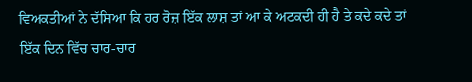ਵਿਅਕਤੀਆਂ ਨੇ ਦੱਸਿਆ ਕਿ ਹਰ ਰੋਜ਼ ਇੱਕ ਲਾਸ਼ ਤਾਂ ਆ ਕੇ ਅਟਕਦੀ ਹੀ ਹੈ ਤੇ ਕਦੇ ਕਦੇ ਤਾਂ ਇੱਕ ਦਿਨ ਵਿੱਚ ਚਾਰ-ਚਾਰ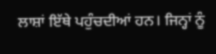ਲਾਸ਼ਾਂ ਇੱਥੇ ਪਹੁੰਚਦੀਆਂ ਹਨ। ਜਿਨ੍ਹਾਂ ਨੂੰ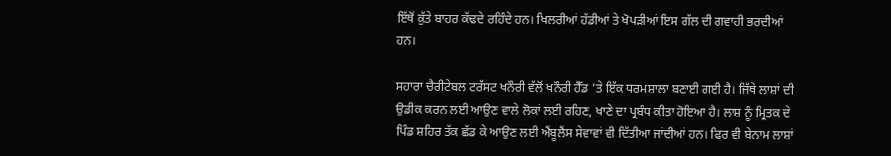ਇੱਥੋਂ ਕੁੱਤੇ ਬਾਹਰ ਕੱਢਦੇ ਰਹਿੰਦੇ ਹਨ। ਖਿਲਰੀਆਂ ਹੱਡੀਆਂ ਤੇ ਖੋਪੜੀਆਂ ਇਸ ਗੱਲ ਦੀ ਗਵਾਹੀ ਭਰਦੀਆਂ ਹਨ।

ਸਹਾਰਾ ਚੈਰੀਟੇਬਲ ਟਰੱਸਟ ਖਨੌਰੀ ਵੱਲੋਂ ਖਨੌਰੀ ਹੈੱਡ ’ਤੇ ਇੱਕ ਧਰਮਸ਼ਾਲਾ ਬਣਾਈ ਗਈ ਹੈ। ਜਿੱਥੇ ਲਾਸ਼ਾਂ ਦੀ ਉਡੀਕ ਕਰਨ ਲਈ ਆਉਣ ਵਾਲੇ ਲੋਕਾਂ ਲਈ ਰਹਿਣ, ਖਾਣੇ ਦਾ ਪ੍ਰਬੰਧ ਕੀਤਾ ਹੋਇਆ ਹੈ। ਲਾਸ਼ ਨੂੰ ਮ੍ਰਿਤਕ ਦੇ ਪਿੰਡ ਸ਼ਹਿਰ ਤੱਕ ਛੱਡ ਕੇ ਆਉਣ ਲਈ ਐਂਬੂਲੈਂਸ ਸੇਵਾਵਾਂ ਵੀ ਦਿੱਤੀਆ ਜਾਂਦੀਆਂ ਹਨ। ਫਿਰ ਵੀ ਬੇਨਾਮ ਲਾਸ਼ਾਂ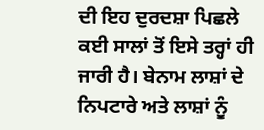ਦੀ ਇਹ ਦੁਰਦਸ਼ਾ ਪਿਛਲੇ ਕਈ ਸਾਲਾਂ ਤੋਂ ਇਸੇ ਤਰ੍ਹਾਂ ਹੀ ਜਾਰੀ ਹੈ। ਬੇਨਾਮ ਲਾਸ਼ਾਂ ਦੇ ਨਿਪਟਾਰੇ ਅਤੇ ਲਾਸ਼ਾਂ ਨੂੰ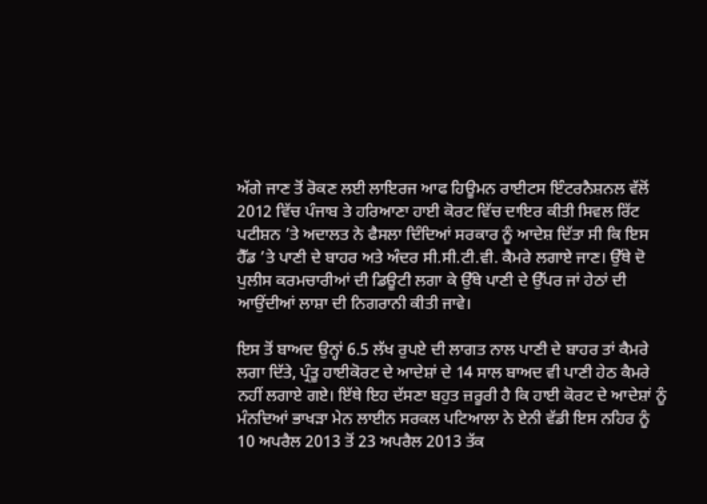ਅੱਗੇ ਜਾਣ ਤੋਂ ਰੋਕਣ ਲਈ ਲਾਇਰਜ ਆਫ ਹਿਊਮਨ ਰਾਈਟਸ ਇੰਟਰਨੈਸ਼ਨਲ ਵੱਲੋਂ 2012 ਵਿੱਚ ਪੰਜਾਬ ਤੇ ਹਰਿਆਣਾ ਹਾਈ ਕੋਰਟ ਵਿੱਚ ਦਾਇਰ ਕੀਤੀ ਸਿਵਲ ਰਿੱਟ ਪਟੀਸ਼ਨ ’ਤੇ ਅਦਾਲਤ ਨੇ ਫੈਸਲਾ ਦਿੰਦਿਆਂ ਸਰਕਾਰ ਨੂੰ ਆਦੇਸ਼ ਦਿੱਤਾ ਸੀ ਕਿ ਇਸ ਹੈੱਡ ’ਤੇ ਪਾਣੀ ਦੇ ਬਾਹਰ ਅਤੇ ਅੰਦਰ ਸੀ.ਸੀ.ਟੀ.ਵੀ. ਕੈਮਰੇ ਲਗਾਏ ਜਾਣ। ਉੱਥੇ ਦੋ ਪੁਲੀਸ ਕਰਮਚਾਰੀਆਂ ਦੀ ਡਿਊਟੀ ਲਗਾ ਕੇ ਉੱਥੇ ਪਾਣੀ ਦੇ ਉੱਪਰ ਜਾਂ ਹੇਠਾਂ ਦੀ ਆਉਂਦੀਆਂ ਲਾਸ਼ਾ ਦੀ ਨਿਗਰਾਨੀ ਕੀਤੀ ਜਾਵੇ।

ਇਸ ਤੋਂ ਬਾਅਦ ਉਨ੍ਹਾਂ 6.5 ਲੱਖ ਰੁਪਏ ਦੀ ਲਾਗਤ ਨਾਲ ਪਾਣੀ ਦੇ ਬਾਹਰ ਤਾਂ ਕੈਮਰੇ ਲਗਾ ਦਿੱਤੇ, ਪ੍ਰੰਤੂ ਹਾਈਕੋਰਟ ਦੇ ਆਦੇਸ਼ਾਂ ਦੇ 14 ਸਾਲ ਬਾਅਦ ਵੀ ਪਾਣੀ ਹੇਠ ਕੈਮਰੇ ਨਹੀਂ ਲਗਾਏ ਗਏ। ਇੱਥੇ ਇਹ ਦੱਸਣਾ ਬਹੁਤ ਜ਼ਰੂਰੀ ਹੈ ਕਿ ਹਾਈ ਕੋਰਟ ਦੇ ਆਦੇਸ਼ਾਂ ਨੂੰ ਮੰਨਦਿਆਂ ਭਾਖੜਾ ਮੇਨ ਲਾਈਨ ਸਰਕਲ ਪਟਿਆਲਾ ਨੇ ਏਨੀ ਵੱਡੀ ਇਸ ਨਹਿਰ ਨੂੰ 10 ਅਪਰੈਲ 2013 ਤੋਂ 23 ਅਪਰੈਲ 2013 ਤੱਕ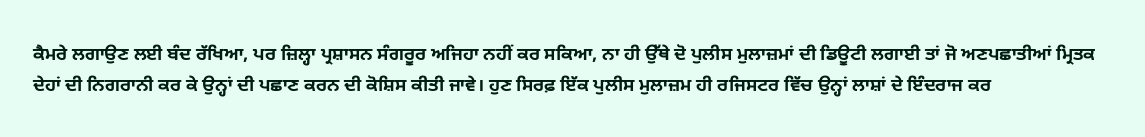ਕੈਮਰੇ ਲਗਾਉਣ ਲਈ ਬੰਦ ਰੱਖਿਆ, ਪਰ ਜ਼ਿਲ੍ਹਾ ਪ੍ਰਸ਼ਾਸਨ ਸੰਗਰੂਰ ਅਜਿਹਾ ਨਹੀਂ ਕਰ ਸਕਿਆ, ਨਾ ਹੀ ਉੱਥੇ ਦੋ ਪੁਲੀਸ ਮੁਲਾਜ਼ਮਾਂ ਦੀ ਡਿਊਟੀ ਲਗਾਈ ਤਾਂ ਜੋ ਅਣਪਛਾਤੀਆਂ ਮ੍ਰਿਤਕ ਦੇਹਾਂ ਦੀ ਨਿਗਰਾਨੀ ਕਰ ਕੇ ਉਨ੍ਹਾਂ ਦੀ ਪਛਾਣ ਕਰਨ ਦੀ ਕੋਸ਼ਿਸ ਕੀਤੀ ਜਾਵੇ। ਹੁਣ ਸਿਰਫ਼ ਇੱਕ ਪੁਲੀਸ ਮੁਲਾਜ਼ਮ ਹੀ ਰਜਿਸਟਰ ਵਿੱਚ ਉਨ੍ਹਾਂ ਲਾਸ਼ਾਂ ਦੇ ਇੰਦਰਾਜ ਕਰ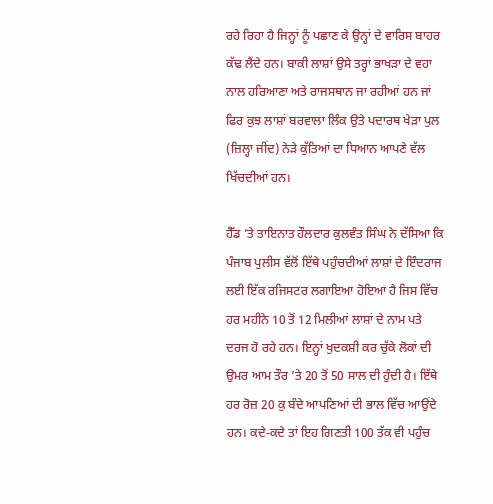ਰਹੇ ਰਿਹਾ ਹੈ ਜਿਨ੍ਹਾਂ ਨੂੰ ਪਛਾਣ ਕੇ ਉਨ੍ਹਾਂ ਦੇ ਵਾਰਿਸ ਬਾਹਰ ਕੱਢ ਲੈਂਦੇ ਹਨ। ਬਾਕੀ ਲਾਸ਼ਾਂ ਉਸੇ ਤਰ੍ਹਾਂ ਭਾਖੜਾ ਦੇ ਵਹਾ ਨਾਲ ਹਰਿਆਣਾ ਅਤੇ ਰਾਜਸਥਾਨ ਜਾ ਰਹੀਆਂ ਹਨ ਜਾਂ ਫਿਰ ਕੁਝ ਲਾਸ਼ਾਂ ਬਰਵਾਲਾ ਲਿੰਕ ਉਤੇ ਪਦਾਰਥ ਖੇੜਾ ਪੁਲ (ਜ਼ਿਲ੍ਹਾ ਜੀਂਦ) ਨੇੜੇ ਕੁੱਤਿਆਂ ਦਾ ਧਿਆਨ ਆਪਣੇ ਵੱਲ ਖਿੱਚਦੀਆਂ ਹਨ।

ਹੈੱਡ ’ਤੇ ਤਾਇਨਾਤ ਹੌਲਦਾਰ ਕੁਲਵੰਤ ਸਿੰਘ ਨੇ ਦੱਸਿਆ ਕਿ ਪੰਜਾਬ ਪੁਲੀਸ ਵੱਲੋਂ ਇੱਥੇ ਪਹੁੰਚਦੀਆਂ ਲਾਸ਼ਾਂ ਦੇ ਇੰਦਰਾਜ ਲਈ ਇੱਕ ਰਜਿਸਟਰ ਲਗਾਇਆ ਹੋਇਆ ਹੈ ਜਿਸ ਵਿੱਚ ਹਰ ਮਹੀਨੇ 10 ਤੋਂ 12 ਮਿਲੀਆਂ ਲਾਸ਼ਾਂ ਦੇ ਨਾਮ ਪਤੇ ਦਰਜ ਹੋ ਰਹੇ ਹਨ। ਇਨ੍ਹਾਂ ਖੁਦਕਸ਼ੀ ਕਰ ਚੁੱਕੇ ਲੋਕਾਂ ਦੀ ਉਮਰ ਆਮ ਤੌਰ ’ਤੇ 20 ਤੋਂ 50 ਸਾਲ ਦੀ ਹੁੰਦੀ ਹੈ। ਇੱਥੇ ਹਰ ਰੋਜ਼ 20 ਕੁ ਬੰਦੇ ਆਪਣਿਆਂ ਦੀ ਭਾਲ ਵਿੱਚ ਆਉਂਦੇ ਹਨ। ਕਦੇ-ਕਦੇ ਤਾਂ ਇਹ ਗਿਣਤੀ 100 ਤੱਕ ਵੀ ਪਹੁੰਚ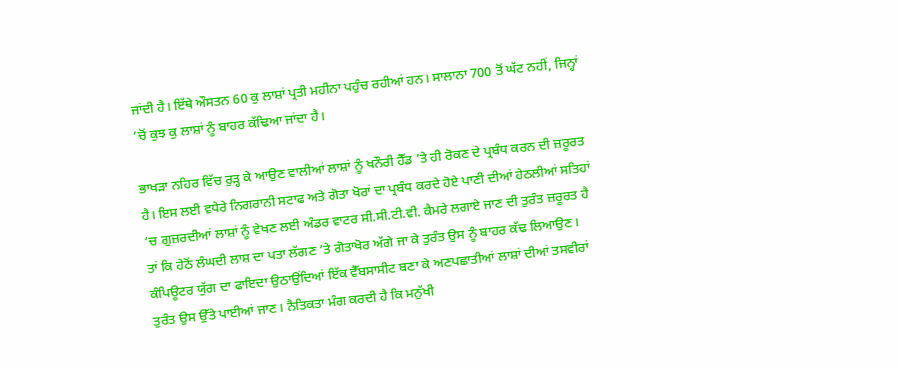ਜਾਂਦੀ ਹੈ। ਇੱਥੇ ਔਸਤਨ 60 ਕੁ ਲਾਸ਼ਾਂ ਪ੍ਰਤੀ ਮਹੀਨਾ ਪਹੁੰਚ ਰਹੀਆਂ ਹਨ। ਸਾਲਾਨਾ 700 ਤੋਂ ਘੱਟ ਨਹੀਂ, ਜਿਨ੍ਹਾਂ ’ਚੋਂ ਕੁਝ ਕੁ ਲਾਸ਼ਾਂ ਨੂੰ ਬਾਹਰ ਕੱਢਿਆ ਜਾਂਦਾ ਹੈ।

ਭਾਖੜਾ ਨਹਿਰ ਵਿੱਚ ਰੁੜ੍ਹ ਕੇ ਆਉਣ ਵਾਲੀਆਂ ਲਾਸ਼ਾਂ ਨੂੰ ਖਨੌਰੀ ਹੈੱਡ ’ਤੇ ਹੀ ਰੋਕਣ ਦੇ ਪ੍ਰਬੰਧ ਕਰਨ ਦੀ ਜ਼ਰੂਰਤ ਹੈ। ਇਸ ਲਈ ਵਧੇਰੇ ਨਿਗਰਾਨੀ ਸਟਾਫ ਅਤੇ ਗੋਤਾ ਖੋਰਾਂ ਦਾ ਪ੍ਰਬੰਧ ਕਰਦੇ ਹੋਏ ਪਾਣੀ ਦੀਆਂ ਹੇਠਲੀਆਂ ਸਤਿਹਾਂ ’ਚ ਗੁਜ਼ਰਦੀਆਂ ਲਾਸ਼ਾਂ ਨੂੰ ਵੇਖਣ ਲਈ ਅੰਡਰ ਵਾਟਰ ਸੀ.ਸੀ.ਟੀ.ਵੀ. ਕੈਮਰੇ ਲਗਾਏ ਜਾਣ ਦੀ ਤੁਰੰਤ ਜ਼ਰੂਰਤ ਹੈ ਤਾਂ ਕਿ ਹੇਠੋਂ ਲੰਘਦੀ ਲਾਸ਼ ਦਾ ਪਤਾ ਲੱਗਣ ’ਤੇ ਗੋਤਾਖੋਰ ਅੱਗੇ ਜਾ ਕੇ ਤੁਰੰਤ ਉਸ ਨੂੰ ਬਾਹਰ ਕੱਢ ਲਿਆਉਣ। ਕੰਪਿਊਟਰ ਯੁੱਗ ਦਾ ਫਾਇਦਾ ਉਠਾਉਂਦਿਆਂ ਇੱਕ ਵੈੱਬਸਾਸੀਟ ਬਣਾ ਕੇ ਅਣਪਛਾਤੀਆਂ ਲਾਸ਼ਾਂ ਦੀਆਂ ਤਸਵੀਰਾਂ ਤੁਰੰਤ ਉਸ ਉੱਤੇ ਪਾਈਆਂ ਜਾਣ। ਨੈਤਿਕਤਾ ਮੰਗ ਕਰਦੀ ਹੈ ਕਿ ਮਨੁੱਖੀ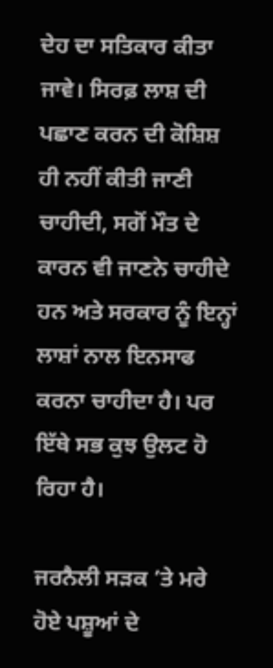ਦੇਹ ਦਾ ਸਤਿਕਾਰ ਕੀਤਾ ਜਾਵੇ। ਸਿਰਫ਼ ਲਾਸ਼ ਦੀ ਪਛਾਣ ਕਰਨ ਦੀ ਕੋਸ਼ਿਸ਼ ਹੀ ਨਹੀਂ ਕੀਤੀ ਜਾਣੀ ਚਾਹੀਦੀ, ਸਗੋਂ ਮੌਤ ਦੇ ਕਾਰਨ ਵੀ ਜਾਣਨੇ ਚਾਹੀਦੇ ਹਨ ਅਤੇ ਸਰਕਾਰ ਨੂੰ ਇਨ੍ਹਾਂ ਲਾਸ਼ਾਂ ਨਾਲ ਇਨਸਾਫ ਕਰਨਾ ਚਾਹੀਦਾ ਹੈ। ਪਰ ਇੱਥੇ ਸਭ ਕੁਝ ਉਲਟ ਹੋ ਰਿਹਾ ਹੈ।

ਜਰਨੈਲੀ ਸੜਕ ’ਤੇ ਮਰੇ ਹੋਏ ਪਸ਼ੂਆਂ ਦੇ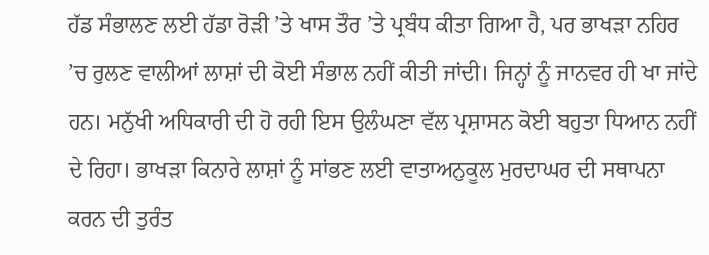ਹੱਡ ਸੰਭਾਲਣ ਲਈ ਹੱਡਾ ਰੋੜੀ ’ਤੇ ਖਾਸ ਤੌਰ ’ਤੇ ਪ੍ਰਬੰਧ ਕੀਤਾ ਗਿਆ ਹੈ, ਪਰ ਭਾਖੜਾ ਨਹਿਰ ’ਚ ਰੁਲਣ ਵਾਲੀਆਂ ਲਾਸ਼ਾਂ ਦੀ ਕੋਈ ਸੰਭਾਲ ਨਹੀਂ ਕੀਤੀ ਜਾਂਦੀ। ਜਿਨ੍ਹਾਂ ਨੂੰ ਜਾਨਵਰ ਹੀ ਖਾ ਜਾਂਦੇ ਹਨ। ਮਨੁੱਖੀ ਅਧਿਕਾਰੀ ਦੀ ਹੋ ਰਹੀ ਇਸ ਉਲੰਘਣਾ ਵੱਲ ਪ੍ਰਸ਼ਾਸਨ ਕੋਈ ਬਹੁਤਾ ਧਿਆਨ ਨਹੀਂ ਦੇ ਰਿਹਾ। ਭਾਖੜਾ ਕਿਨਾਰੇ ਲਾਸ਼ਾਂ ਨੂੰ ਸਾਂਭਣ ਲਈ ਵਾਤਾਅਨੁਕੂਲ ਮੁਰਦਾਘਰ ਦੀ ਸਥਾਪਨਾ ਕਰਨ ਦੀ ਤੁਰੰਤ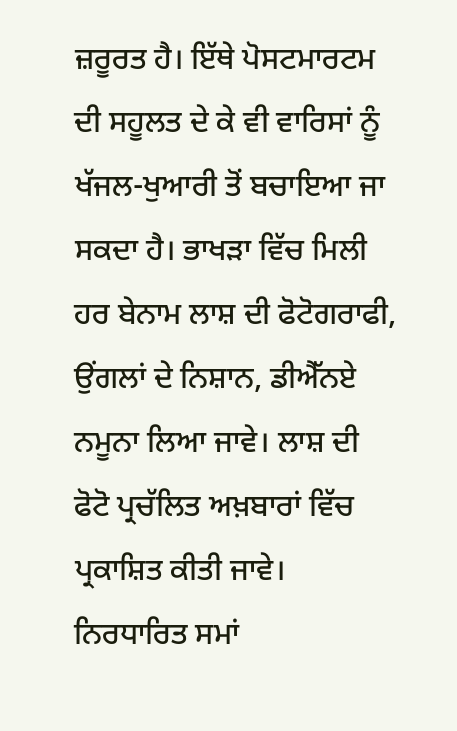ਜ਼ਰੂਰਤ ਹੈ। ਇੱਥੇ ਪੋਸਟਮਾਰਟਮ ਦੀ ਸਹੂਲਤ ਦੇ ਕੇ ਵੀ ਵਾਰਿਸਾਂ ਨੂੰ ਖੱਜਲ-ਖੁਆਰੀ ਤੋਂ ਬਚਾਇਆ ਜਾ ਸਕਦਾ ਹੈ। ਭਾਖੜਾ ਵਿੱਚ ਮਿਲੀ ਹਰ ਬੇਨਾਮ ਲਾਸ਼ ਦੀ ਫੋਟੋਗਰਾਫੀ, ਉਂਗਲਾਂ ਦੇ ਨਿਸ਼ਾਨ, ਡੀਐੱਨਏ ਨਮੂਨਾ ਲਿਆ ਜਾਵੇ। ਲਾਸ਼ ਦੀ ਫੋਟੋ ਪ੍ਰਚੱਲਿਤ ਅਖ਼ਬਾਰਾਂ ਵਿੱਚ ਪ੍ਰਕਾਸ਼ਿਤ ਕੀਤੀ ਜਾਵੇ। ਨਿਰਧਾਰਿਤ ਸਮਾਂ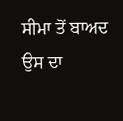ਸੀਮਾ ਤੋਂ ਬਾਅਦ ਉਸ ਦਾ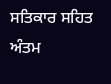ਸਤਿਕਾਰ ਸਹਿਤ ਅੰਤਮ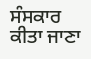ਸੰਸਕਾਰ ਕੀਤਾ ਜਾਣਾ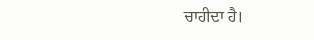ਚਾਹੀਦਾ ਹੈ।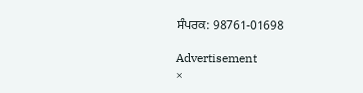ਸੰਪਰਕ: 98761-01698

Advertisement
×